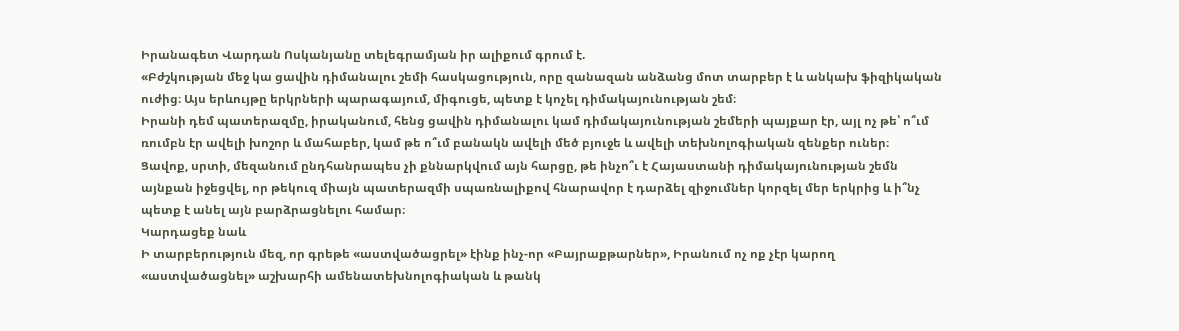Իրանագետ Վարդան Ոսկանյանը տելեգրամյան իր ալիքում գրում է.
«Բժշկության մեջ կա ցավին դիմանալու շեմի հասկացություն, որը զանազան անձանց մոտ տարբեր է և անկախ ֆիզիկական ուժից։ Այս երևույթը երկրների պարագայում, միգուցե, պետք է կոչել դիմակայունության շեմ։
Իրանի դեմ պատերազմը, իրականում, հենց ցավին դիմանալու կամ դիմակայունության շեմերի պայքար էր, այլ ոչ թե՝ ո՞ւմ ռումբն էր ավելի խոշոր և մահաբեր, կամ թե ո՞ւմ բանակն ավելի մեծ բյուջե և ավելի տեխնոլոգիական զենքեր ուներ։
Ցավոք, սրտի, մեզանում ընդհանրապես չի քննարկվում այն հարցը, թե ինչո՞ւ է Հայաստանի դիմակայունության շեմն այնքան իջեցվել, որ թեկուզ միայն պատերազմի սպառնալիքով հնարավոր է դարձել զիջումներ կորզել մեր երկրից և ի՞նչ պետք է անել այն բարձրացնելու համար։
Կարդացեք նաև
Ի տարբերություն մեզ, որ գրեթե «աստվածացրել» էինք ինչ-որ «Բայրաքթարներ», Իրանում ոչ ոք չէր կարող «աստվածացնել» աշխարհի ամենատեխնոլոգիական և թանկ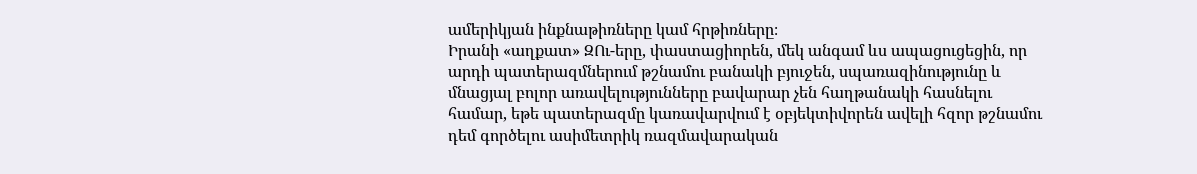ամերիկյան ինքնաթիռները կամ հրթիռները։
Իրանի «աղքատ» ԶՈւ-երը, փաստացիորեն, մեկ անգամ ևս ապացուցեցին, որ արդի պատերազմներում թշնամու բանակի բյուջեն, սպառազինությունը և մնացյալ բոլոր առավելությունները բավարար չեն հաղթանակի հասնելու համար, եթե պատերազմը կառավարվում է օբյեկտիվորեն ավելի հզոր թշնամու դեմ գործելու ասիմետրիկ ռազմավարական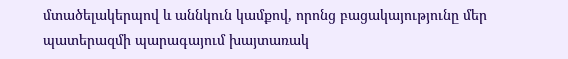մտածելակերպով և աննկուն կամքով, որոնց բացակայությունը մեր պատերազմի պարագայում խայտառակ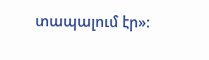տապալում էր»։